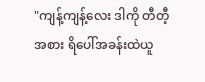"ကျန့်ကျန့်လေး ဒါကို တီတီ့အစား ရိပေါ်အခန်းထဲယူ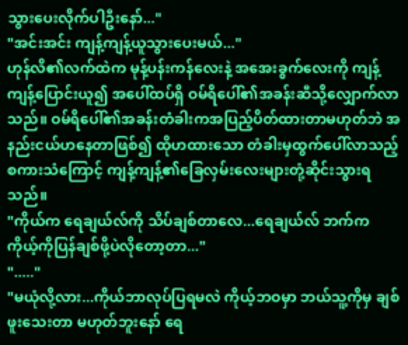သွားပေးလိုက်ပါဦးနော်..."
"အင်းအင်း ကျန့်ကျန့်ယူသွားပေးမယ်..."
ဟုန်လိ၏လက်ထဲက မုန့်ပန်းကန်လေးနဲ့ အအေးခွက်လေးကို ကျန့်ကျန့်ပြောင်းယူ၍ အပေါ်ထပ်ရှိ ဝမ်ရိပေါ်၏အခန်းဆီသို့လျှောက်လာသည်။ ဝမ်ရိပေါ်၏အခန်းတံခါးကအပြည့်ပိတ်ထားတာမဟုတ်ဘဲ အနည်းငယ်ဟနေတာဖြစ်၍ ထိုဟထားသော တံခါးမှထွက်ပေါ်လာသည့် စကားသံကြောင့် ကျန့်ကျန့်၏ခြေလှမ်းလေးများတုံ့ဆိုင်းသွားရသည်။
"ကိုယ်က ရေချယ်လ်ကို သိပ်ချစ်တာလေ...ရေချယ်လ် ဘက်က ကိုယ့်ကိုပြန်ချစ်ဖို့ပဲလိုတော့တာ..."
"....."
"မယုံလို့လား...ကိုယ်ဘာလုပ်ပြရမလဲ ကိုယ့်ဘဝမှာ ဘယ်သူ့ကိုမှ ချစ်ဖူးသေးတာ မဟုတ်ဘူးနော် ရေ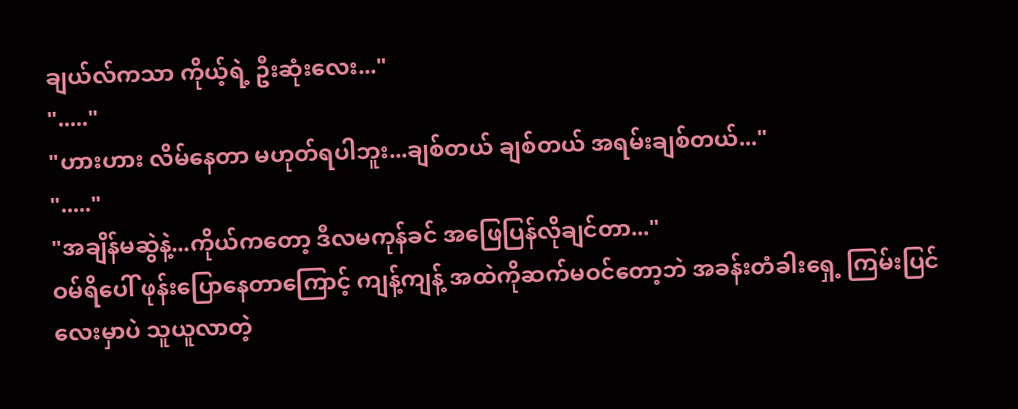ချယ်လ်ကသာ ကိုယ့်ရဲ့ ဦးဆုံးလေး..."
"....."
"ဟားဟား လိမ်နေတာ မဟုတ်ရပါဘူး...ချစ်တယ် ချစ်တယ် အရမ်းချစ်တယ်..."
"....."
"အချိန်မဆွဲနဲ့...ကိုယ်ကတော့ ဒီလမကုန်ခင် အဖြေပြန်လိုချင်တာ..."
ဝမ်ရိပေါ် ဖုန်းပြောနေတာကြောင့် ကျန့်ကျန့် အထဲကိုဆက်မဝင်တော့ဘဲ အခန်းတံခါးရှေ့ ကြမ်းပြင်လေးမှာပဲ သူယူလာတဲ့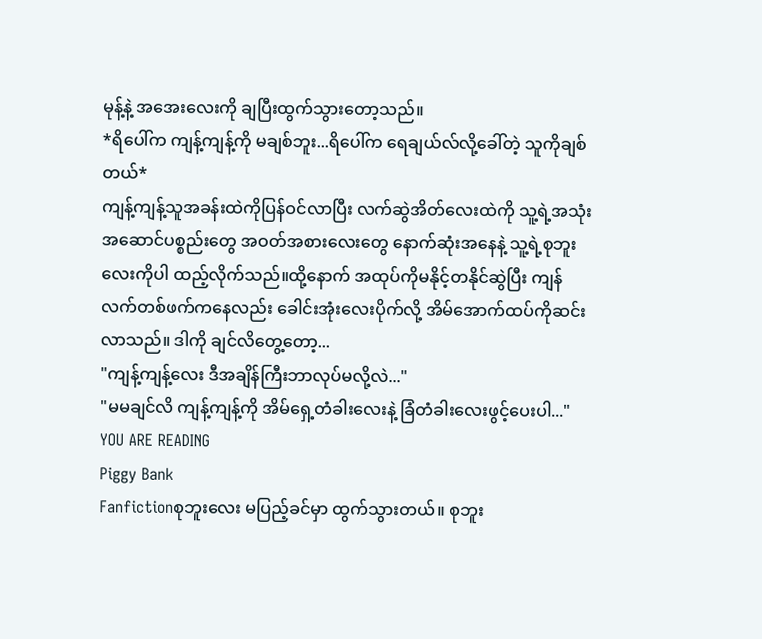မုန့်နဲ့ အအေးလေးကို ချပြီးထွက်သွားတော့သည်။
*ရိပေါ်က ကျန့်ကျန့်ကို မချစ်ဘူး...ရိပေါ်က ရေချယ်လ်လို့ခေါ်တဲ့ သူကိုချစ်တယ်*
ကျန့်ကျန့်သူအခန်းထဲကိုပြန်ဝင်လာပြီး လက်ဆွဲအိတ်လေးထဲကို သူ့ရဲ့အသုံးအဆောင်ပစ္စည်းတွေ အဝတ်အစားလေးတွေ နောက်ဆုံးအနေနဲ့ သူ့ရဲ့စုဘူးလေးကိုပါ ထည့်လိုက်သည်။ထို့နောက် အထုပ်ကိုမနိုင့်တနိုင်ဆွဲပြီး ကျန်လက်တစ်ဖက်ကနေလည်း ခေါင်းအုံးလေးပိုက်လို့ အိမ်အောက်ထပ်ကိုဆင်းလာသည်။ ဒါကို ချင်လိတွေ့တော့...
"ကျန့်ကျန့်လေး ဒီအချိန်ကြီးဘာလုပ်မလို့လဲ..."
"မမချင်လိ ကျန့်ကျန့်ကို အိမ်ရှေ့တံခါးလေးနဲ့ ခြံတံခါးလေးဖွင့်ပေးပါ..."
YOU ARE READING
Piggy Bank
Fanfictionစုဘူးလေး မပြည့်ခင်မှာ ထွက်သွားတယ်။ စုဘူး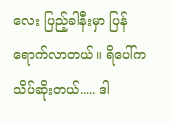လေး ပြည့်ခါနီးမှာ ပြန်ရောက်လာတယ်။ ရိပေါ်က သိပ်ဆိုးတယ်..... ဒါ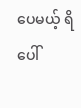ပေမယ့် ရိပေါ်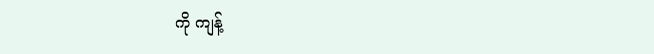ကို ကျန့်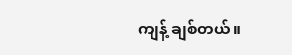ကျန့် ချစ်တယ်။